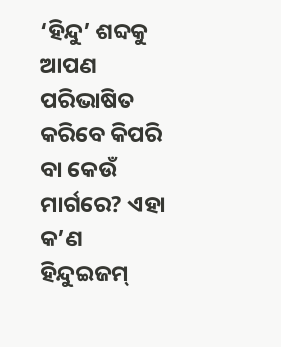‘ହିନ୍ଦୁ’ ଶବ୍ଦକୁ ଆପଣ ପରିଭାଷିତ କରିବେ କିପରି ବା କେଉଁ ମାର୍ଗରେ? ଏହା କ’ଣ ହିନ୍ଦୁଇଜମ୍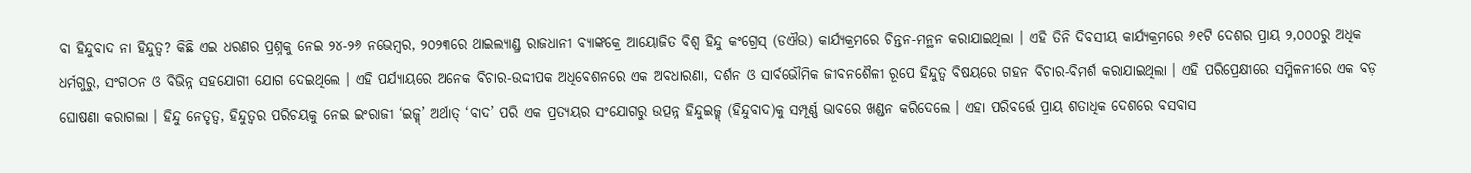ବା ହିନ୍ଦୁବାଦ ନା ହିନ୍ଦୁତ୍ୱ? କିଛି ଏଇ ଧରଣର ପ୍ରଶ୍ନକୁ ନେଇ ୨୪-୨୬ ନଭେମ୍ବର, ୨୦୨୩ରେ ଥାଇଲ୍ୟାଣ୍ଡ୍ର ରାଜଧାନୀ ବ୍ୟାଙ୍କକ୍ରେ ଆୟୋଜିତ ବିଶ୍ୱ ହିନ୍ଦୁ କଂଗ୍ରେସ୍ (ଡଐଉ) କାର୍ଯ୍ୟକ୍ରମରେ ଚିନ୍ତନ-ମନ୍ଥନ କରାଯାଇଥିଲା । ଏହି ତିନି ଦିବସୀୟ କାର୍ଯ୍ୟକ୍ରମରେ ୬୧ଟି ଦେଶର ପ୍ରାୟ ୨,୦୦୦ରୁ ଅଧିକ ଧର୍ମଗୁରୁ, ସଂଗଠନ ଓ ବିଭିନ୍ନ ସହଯୋଗୀ ଯୋଗ ଦେଇଥିଲେ । ଏହି ପର୍ଯ୍ୟାୟରେ ଅନେକ ବିଚାର-ଉଦ୍ଦୀପକ ଅଧିବେଶନରେ ଏକ ଅବଧାରଣା, ଦର୍ଶନ ଓ ସାର୍ବଭୌମିକ ଜୀବନଶୈଳୀ ରୂପେ ହିନ୍ଦୁତ୍ୱ ବିଷୟରେ ଗହନ ବିଚାର-ବିମର୍ଶ କରାଯାଇଥିଲା । ଏହି ପରିପ୍ରେକ୍ଷୀରେ ସମ୍ମିଳନୀରେ ଏକ ବଡ଼ ଘୋଷଣା କରାଗଲା । ହିନ୍ଦୁ ନେତୃତ୍ୱ, ହିନ୍ଦୁତ୍ୱର ପରିଚୟକୁ ନେଇ ଇଂରାଜୀ ‘ଇଜ୍ମ୍’ ଅର୍ଥାତ୍ ‘ବାଦ’ ପରି ଏକ ପ୍ରତ୍ୟୟର ସଂଯୋଗରୁ ଉତ୍ପନ୍ନ ହିନ୍ଦୁଇଜ୍ମ୍ (ହିନ୍ଦୁବାଦ)କୁ ସମ୍ପୂର୍ଣ୍ଣ ଭାବରେ ଖଣ୍ଡନ କରିଦେଲେ । ଏହା ପରିବର୍ତ୍ତେ ପ୍ରାୟ ଶତାଧିକ ଦେଶରେ ବସବାସ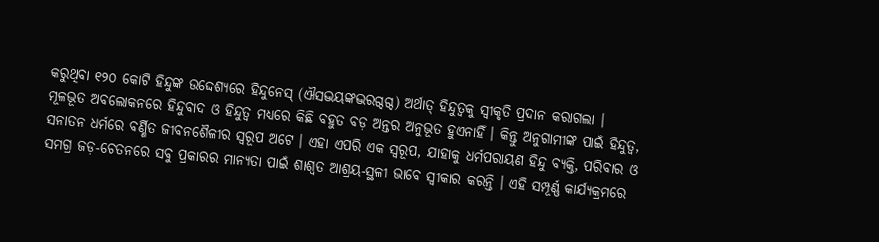କରୁଥିବା ୧୨୦ କୋଟି ହିନ୍ଦୁଙ୍କ ଉଦ୍ଦେଶ୍ୟରେ ହିନ୍ଦୁନେସ୍ (ଐସଦ୍ଭୟଙ୍କଦ୍ଭରଗ୍ଦଗ୍ଦ) ଅର୍ଥାତ୍ ହିନ୍ଦୁତ୍ୱକୁ ସ୍ୱୀକୃତି ପ୍ରଦାନ କରାଗଲା ।
ମୂଳଭୂତ ଅବଲୋକନରେ ହିନ୍ଦୁବାଦ ଓ ହିନ୍ଦୁତ୍ୱ ମଧ୍ୟରେ କିଛି ବହୁତ ବଡ଼ ଅନ୍ତର ଅନୁଭୂତ ହୁଏନାହିଁ । କିନ୍ତୁ ଅନୁଗାମୀଙ୍କ ପାଇଁ ହିନ୍ଦୁତ୍ୱ, ସନାତନ ଧର୍ମରେ ବର୍ଣ୍ଣିତ ଜୀବନଶୈଳୀର ସ୍ୱରୂପ ଅଟେ । ଏହା ଏପରି ଏକ ସ୍ୱରୂପ, ଯାହାକୁ ଧର୍ମପରାୟଣ ହିନ୍ଦୁ ବ୍ୟକ୍ତି, ପରିବାର ଓ ସମଗ୍ର ଜଡ଼-ଚେତନରେ ସବୁ ପ୍ରକାରର ମାନ୍ୟତା ପାଇଁ ଶାଶ୍ୱତ ଆଶ୍ରୟ-ସ୍ଥଳୀ ଭାବେ ସ୍ୱୀକାର କରନ୍ତି । ଏହି ସମ୍ପୂର୍ଣ୍ଣ କାର୍ଯ୍ୟକ୍ରମରେ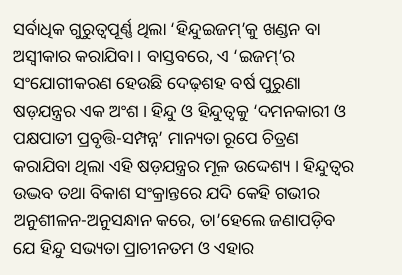ସର୍ବାଧିକ ଗୁରୁତ୍ୱପୂର୍ଣ୍ଣ ଥିଲା ‘ହିନ୍ଦୁଇଜମ୍’କୁ ଖଣ୍ଡନ ବା ଅସ୍ୱୀକାର କରାଯିବା । ବାସ୍ତବରେ, ଏ ‘ଇଜମ୍’ର ସଂଯୋଗୀକରଣ ହେଉଛି ଦେଢ଼ଶହ ବର୍ଷ ପୁରୁଣା ଷଡ଼ଯନ୍ତ୍ରର ଏକ ଅଂଶ । ହିନ୍ଦୁ ଓ ହିନ୍ଦୁତ୍ୱକୁ ‘ଦମନକାରୀ ଓ ପକ୍ଷପାତୀ ପ୍ରବୃତ୍ତି-ସମ୍ପନ୍ନ’ ମାନ୍ୟତା ରୂପେ ଚିତ୍ରଣ କରାଯିବା ଥିଲା ଏହି ଷଡ଼ଯନ୍ତ୍ରର ମୂଳ ଉଦ୍ଦେଶ୍ୟ । ହିନ୍ଦୁତ୍ୱର ଉଦ୍ଭବ ତଥା ବିକାଶ ସଂକ୍ରାନ୍ତରେ ଯଦି କେହି ଗଭୀର ଅନୁଶୀଳନ-ଅନୁସନ୍ଧାନ କରେ, ତା’ହେଲେ ଜଣାପଡ଼ିବ ଯେ ହିନ୍ଦୁ ସଭ୍ୟତା ପ୍ରାଚୀନତମ ଓ ଏହାର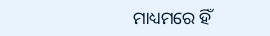ମାଧ୍ୟମରେ ହିଁ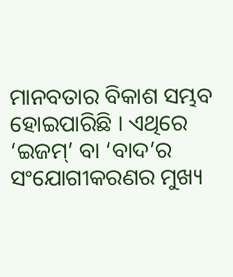ମାନବତାର ବିକାଶ ସମ୍ଭବ ହୋଇପାରିଛି । ଏଥିରେ ‘ଇଜମ୍’ ବା ‘ବାଦ’ର ସଂଯୋଗୀକରଣର ମୁଖ୍ୟ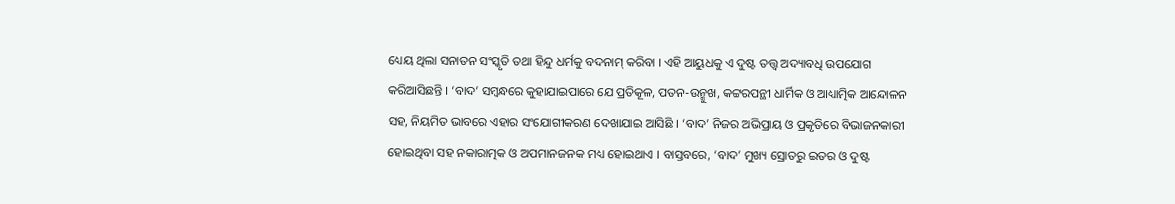ଧ୍ୟେୟ ଥିଲା ସନାତନ ସଂସ୍କୃତି ତଥା ହିନ୍ଦୁ ଧର୍ମକୁ ବଦନାମ୍ କରିବା । ଏହି ଆୟୁଧକୁ ଏ ଦୁଷ୍ଟ ତତ୍ତ୍ୱ ଅଦ୍ୟାବଧି ଉପଯୋଗ କରିଆସିଛନ୍ତି । ‘ବାଦ’ ସମ୍ବନ୍ଧରେ କୁହାଯାଇପାରେ ଯେ ପ୍ରତିକୂଳ, ପତନ-ଉନ୍ମୁଖ, କଟ୍ଟରପନ୍ଥୀ ଧାର୍ମିକ ଓ ଆଧ୍ୟାତ୍ମିକ ଆନ୍ଦୋଳନ ସହ, ନିୟମିତ ଭାବରେ ଏହାର ସଂଯୋଗୀକରଣ ଦେଖାଯାଇ ଆସିଛି । ‘ବାଦ’ ନିଜର ଅଭିପ୍ରାୟ ଓ ପ୍ରକୃତିରେ ବିଭାଜନକାରୀ ହୋଇଥିବା ସହ ନକାରାତ୍ମକ ଓ ଅପମାନଜନକ ମଧ୍ୟ ହୋଇଥାଏ । ବାସ୍ତବରେ, ‘ବାଦ’ ମୁଖ୍ୟ ସ୍ରୋତରୁ ଇତର ଓ ଦୁଷ୍ଟ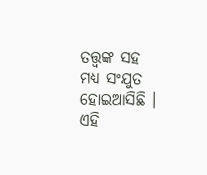ତତ୍ତ୍ୱଙ୍କ ସହ ମଧ୍ୟ ସଂଯୁତ ହୋଇଆସିଛି । ଏହି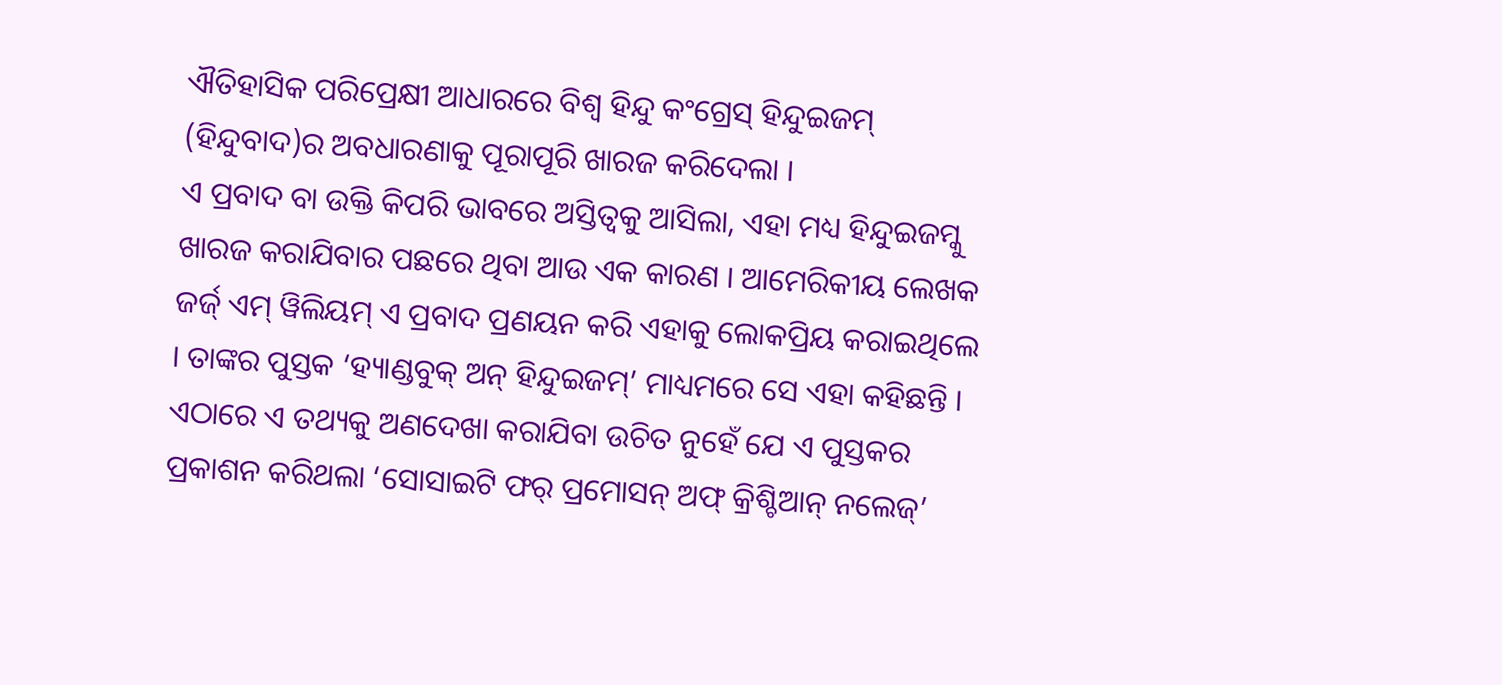ଐତିହାସିକ ପରିପ୍ରେକ୍ଷୀ ଆଧାରରେ ବିଶ୍ୱ ହିନ୍ଦୁ କଂଗ୍ରେସ୍ ହିନ୍ଦୁଇଜମ୍ (ହିନ୍ଦୁବାଦ)ର ଅବଧାରଣାକୁ ପୂରାପୂରି ଖାରଜ କରିଦେଲା ।
ଏ ପ୍ରବାଦ ବା ଉକ୍ତି କିପରି ଭାବରେ ଅସ୍ତିତ୍ୱକୁ ଆସିଲା, ଏହା ମଧ୍ୟ ହିନ୍ଦୁଇଜମ୍କୁ ଖାରଜ କରାଯିବାର ପଛରେ ଥିବା ଆଉ ଏକ କାରଣ । ଆମେରିକୀୟ ଲେଖକ ଜର୍ଜ୍ ଏମ୍ ୱିଲିୟମ୍ ଏ ପ୍ରବାଦ ପ୍ରଣୟନ କରି ଏହାକୁ ଲୋକପ୍ରିୟ କରାଇଥିଲେ । ତାଙ୍କର ପୁସ୍ତକ ‘ହ୍ୟାଣ୍ଡବୁକ୍ ଅନ୍ ହିନ୍ଦୁଇଜମ୍’ ମାଧ୍ୟମରେ ସେ ଏହା କହିଛନ୍ତି । ଏଠାରେ ଏ ତଥ୍ୟକୁ ଅଣଦେଖା କରାଯିବା ଉଚିତ ନୁହେଁ ଯେ ଏ ପୁସ୍ତକର ପ୍ରକାଶନ କରିଥଲା ‘ସୋସାଇଟି ଫର୍ ପ୍ରମୋସନ୍ ଅଫ୍ କ୍ରିଶ୍ଚିଆନ୍ ନଲେଜ୍’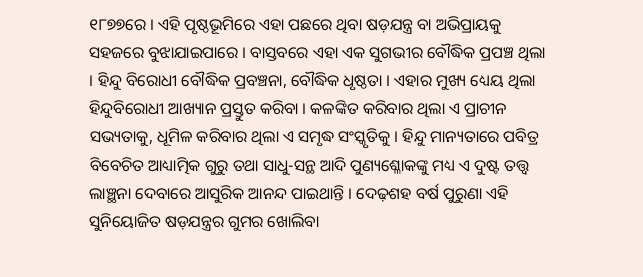୧୮୭୭ରେ । ଏହି ପୃଷ୍ଠଭୂମିରେ ଏହା ପଛରେ ଥିବା ଷଡ଼ଯନ୍ତ୍ର ବା ଅଭିପ୍ରାୟକୁ ସହଜରେ ବୁଝାଯାଇପାରେ । ବାସ୍ତବରେ ଏହା ଏକ ସୁଗଭୀର ବୌଦ୍ଧିକ ପ୍ରପଞ୍ଚ ଥିଲା । ହିନ୍ଦୁ ବିରୋଧୀ ବୌଦ୍ଧିକ ପ୍ରବଞ୍ଚନା, ବୌଦ୍ଧିକ ଧୃଷ୍ଠତା । ଏହାର ମୁଖ୍ୟ ଧ୍ୟେୟ ଥିଲା ହିନ୍ଦୁବିରୋଧୀ ଆଖ୍ୟାନ ପ୍ରସ୍ତୁତ କରିବା । କଳଙ୍କିତ କରିବାର ଥିଲା ଏ ପ୍ରାଚୀନ ସଭ୍ୟତାକୁ, ଧୂମିଳ କରିବାର ଥିଲା ଏ ସମୃଦ୍ଧ ସଂସ୍କୃତିକୁ । ହିନ୍ଦୁ ମାନ୍ୟତାରେ ପବିତ୍ର ବିବେଚିତ ଆଧ୍ୟାତ୍ମିକ ଗୁରୁ ତଥା ସାଧୁ-ସନ୍ଥ ଆଦି ପୁଣ୍ୟଶ୍ଳୋକଙ୍କୁ ମଧ୍ୟ ଏ ଦୁଷ୍ଟ ତତ୍ତ୍ୱ ଲାଞ୍ଛନା ଦେବାରେ ଆସୁରିକ ଆନନ୍ଦ ପାଇଥାନ୍ତି । ଦେଢ଼ଶହ ବର୍ଷ ପୁରୁଣା ଏହି ସୁନିୟୋଜିତ ଷଡ଼ଯନ୍ତ୍ରର ଗୁମର ଖୋଲିବା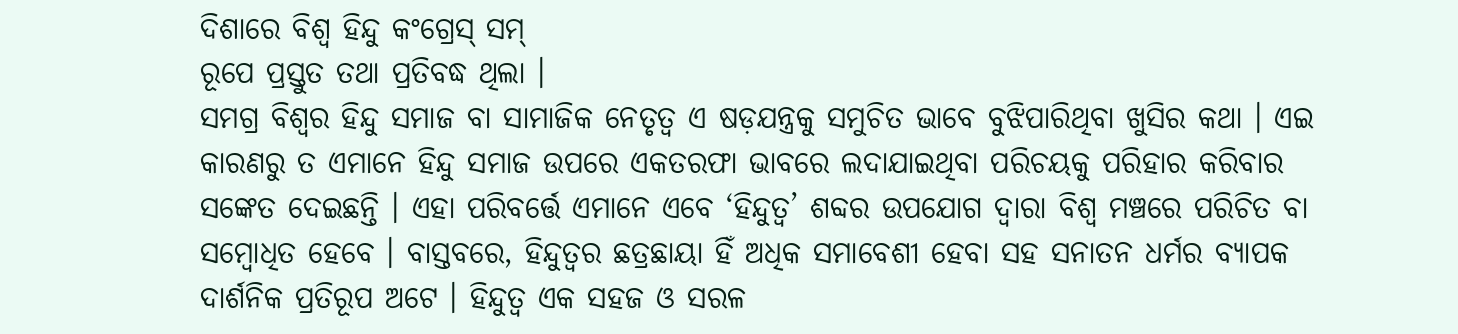ଦିଶାରେ ବିଶ୍ୱ ହିନ୍ଦୁ କଂଗ୍ରେସ୍ ସମ୍
ରୂପେ ପ୍ରସ୍ତୁତ ତଥା ପ୍ରତିବଦ୍ଧ ଥିଲା ।
ସମଗ୍ର ବିଶ୍ୱର ହିନ୍ଦୁ ସମାଜ ବା ସାମାଜିକ ନେତୃତ୍ୱ ଏ ଷଡ଼ଯନ୍ତ୍ରକୁ ସମୁଚିତ ଭାବେ ବୁଝିପାରିଥିବା ଖୁସିର କଥା । ଏଇ କାରଣରୁ ତ ଏମାନେ ହିନ୍ଦୁ ସମାଜ ଉପରେ ଏକତରଫା ଭାବରେ ଲଦାଯାଇଥିବା ପରିଚୟକୁ ପରିହାର କରିବାର ସଙ୍କେତ ଦେଇଛନ୍ତି । ଏହା ପରିବର୍ତ୍ତେ ଏମାନେ ଏବେ ‘ହିନ୍ଦୁତ୍ୱ’ ଶବ୍ଦର ଉପଯୋଗ ଦ୍ୱାରା ବିଶ୍ୱ ମଞ୍ଚରେ ପରିଚିତ ବା ସମ୍ବୋଧିତ ହେବେ । ବାସ୍ତବରେ, ହିନ୍ଦୁତ୍ୱର ଛତ୍ରଛାୟା ହିଁ ଅଧିକ ସମାବେଶୀ ହେବା ସହ ସନାତନ ଧର୍ମର ବ୍ୟାପକ ଦାର୍ଶନିକ ପ୍ରତିରୂପ ଅଟେ । ହିନ୍ଦୁତ୍ୱ ଏକ ସହଜ ଓ ସରଳ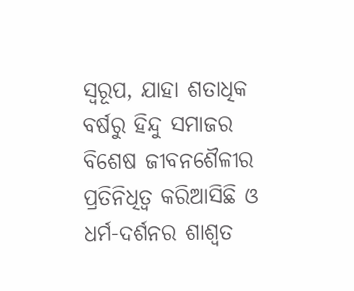ସ୍ୱରୂପ, ଯାହା ଶତାଧିକ ବର୍ଷରୁ ହିନ୍ଦୁ ସମାଜର ବିଶେଷ ଜୀବନଶୈଳୀର ପ୍ରତିନିଧିତ୍ୱ କରିଆସିଛି ଓ ଧର୍ମ-ଦର୍ଶନର ଶାଶ୍ୱତ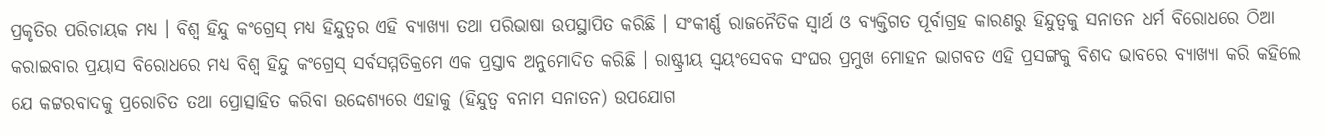ପ୍ରକୃତିର ପରିଚାୟକ ମଧ୍ୟ । ବିଶ୍ୱ ହିନ୍ଦୁ କଂଗ୍ରେସ୍ ମଧ୍ୟ ହିନ୍ଦୁତ୍ୱର ଏହି ବ୍ୟାଖ୍ୟା ତଥା ପରିଭାଷା ଉପସ୍ଥାପିତ କରିଛି । ସଂକୀର୍ଣ୍ଣ ରାଜନୈତିକ ସ୍ୱାର୍ଥ ଓ ବ୍ୟକ୍ତିଗତ ପୂର୍ବାଗ୍ରହ କାରଣରୁ ହିନ୍ଦୁତ୍ୱକୁ ସନାତନ ଧର୍ମ ବିରୋଧରେ ଠିଆ କରାଇବାର ପ୍ରୟାସ ବିରୋଧରେ ମଧ୍ୟ ବିଶ୍ୱ ହିନ୍ଦୁ କଂଗ୍ରେସ୍ ସର୍ବସମ୍ମତିକ୍ରମେ ଏକ ପ୍ରସ୍ତାବ ଅନୁମୋଦିତ କରିଛି । ରାଷ୍ଟ୍ରୀୟ ସ୍ୱୟଂସେବକ ସଂଘର ପ୍ରମୁଖ ମୋହନ ଭାଗବତ ଏହି ପ୍ରସଙ୍ଗକୁ ବିଶଦ ଭାବରେ ବ୍ୟାଖ୍ୟା କରି କହିଲେ ଯେ କଟ୍ଟରବାଦକୁ ପ୍ରରୋଚିତ ତଥା ପ୍ରୋତ୍ସାହିତ କରିବା ଉଦ୍ଦେଶ୍ୟରେ ଏହାକୁ (ହିନ୍ଦୁତ୍ୱ ବନାମ ସନାତନ) ଉପଯୋଗ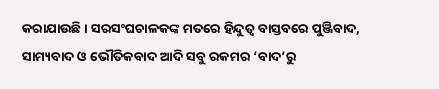କରାଯାଉଛି । ସରସଂଘଚାଳକଙ୍କ ମତରେ ହିନ୍ଦୁତ୍ୱ ବାସ୍ତବରେ ପୁଞ୍ଜିବାଦ, ସାମ୍ୟବାଦ ଓ ଭୌତିକବାଦ ଆଦି ସବୁ ରକମର ‘ବାଦ’ରୁ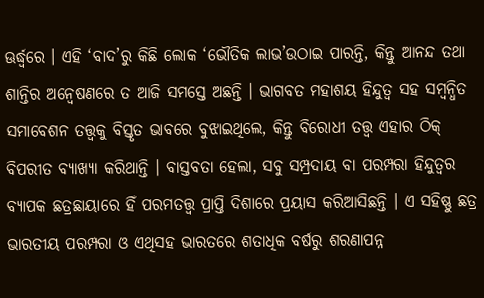ଊର୍ଦ୍ଧ୍ୱରେ । ଏହି ‘ବାଦ’ରୁ କିଛି ଲୋକ ‘ଭୌତିକ ଲାଭ’ଉଠାଇ ପାରନ୍ତି, କିନ୍ତୁ ଆନନ୍ଦ ତଥା ଶାନ୍ତିର ଅନ୍ୱେଷଣରେ ତ ଆଜି ସମସ୍ତେ ଅଛନ୍ତି । ଭାଗବତ ମହାଶୟ ହିନ୍ଦୁତ୍ୱ ସହ ସମ୍ବନ୍ଧିତ ସମାବେଶନ ତତ୍ତ୍ୱକୁ ବିସ୍ତୃତ ଭାବରେ ବୁଝାଇଥିଲେ, କିନ୍ତୁ ବିରୋଧୀ ତତ୍ତ୍ୱ ଏହାର ଠିକ୍ ବିପରୀତ ବ୍ୟାଖ୍ୟା କରିଥାନ୍ତି । ବାସ୍ତବତା ହେଲା, ସବୁ ସମ୍ପ୍ରଦାୟ ବା ପରମ୍ପରା ହିନ୍ଦୁତ୍ୱର ବ୍ୟାପକ ଛତ୍ରଛାୟାରେ ହିଁ ପରମତତ୍ତ୍ୱ ପ୍ରାପ୍ତି ଦିଶାରେ ପ୍ରୟାସ କରିଆସିଛନ୍ତି । ଏ ସହିଷ୍ଣୁ ଛତ୍ର ଭାରତୀୟ ପରମ୍ପରା ଓ ଏଥିସହ ଭାରତରେ ଶତାଧିକ ବର୍ଷରୁ ଶରଣାପନ୍ନ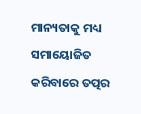ମାନ୍ୟତାକୁ ମଧ୍ୟ ସମାୟୋଜିତ କରିବାରେ ତତ୍ପର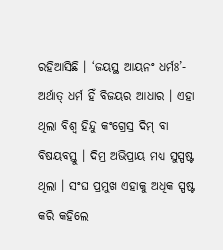ରହିଆସିଛି । ‘ଜୟସ୍ଥ ଆୟନଂ ଧର୍ମଃ’- ଅର୍ଥାତ୍ ଧର୍ମ ହିଁ ବିଜୟର ଆଧାର । ଏହା ଥିଲା ବିଶ୍ୱ ହିନ୍ଦୁ କଂଗ୍ରେସ୍ର ଦିମ୍ ବା ବିଷୟବସ୍ତୁ । ଦିମ୍ର ଅଭିପ୍ରାୟ ମଧ୍ୟ ସୁସ୍ପଷ୍ଟ ଥିଲା । ସଂଘ ପ୍ରମୁଖ ଏହାକୁ ଅଧିକ ସ୍ପଷ୍ଟ କରି କହିଲେ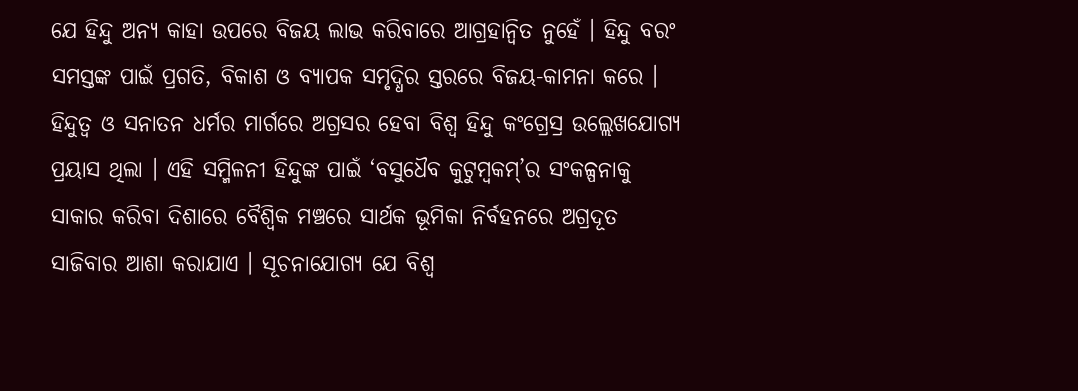ଯେ ହିନ୍ଦୁ ଅନ୍ୟ କାହା ଉପରେ ବିଜୟ ଲାଭ କରିବାରେ ଆଗ୍ରହାନ୍ୱିତ ନୁହେଁ । ହିନ୍ଦୁ ବରଂ ସମସ୍ତଙ୍କ ପାଇଁ ପ୍ରଗତି, ବିକାଶ ଓ ବ୍ୟାପକ ସମୃଦ୍ଧିର ସ୍ତରରେ ବିଜୟ-କାମନା କରେ । ହିନ୍ଦୁତ୍ୱ ଓ ସନାତନ ଧର୍ମର ମାର୍ଗରେ ଅଗ୍ରସର ହେବା ବିଶ୍ୱ ହିନ୍ଦୁ କଂଗ୍ରେସ୍ର ଉଲ୍ଲେଖଯୋଗ୍ୟ ପ୍ରୟାସ ଥିଲା । ଏହି ସମ୍ମିଳନୀ ହିନ୍ଦୁଙ୍କ ପାଇଁ ‘ବସୁଧୈବ କୁଟୁମ୍ବକମ୍’ର ସଂକଳ୍ପନାକୁ ସାକାର କରିବା ଦିଶାରେ ବୈଶ୍ୱିକ ମଞ୍ଚରେ ସାର୍ଥକ ଭୂମିକା ନିର୍ବହନରେ ଅଗ୍ରଦୂତ ସାଜିବାର ଆଶା କରାଯାଏ । ସୂଚନାଯୋଗ୍ୟ ଯେ ବିଶ୍ୱ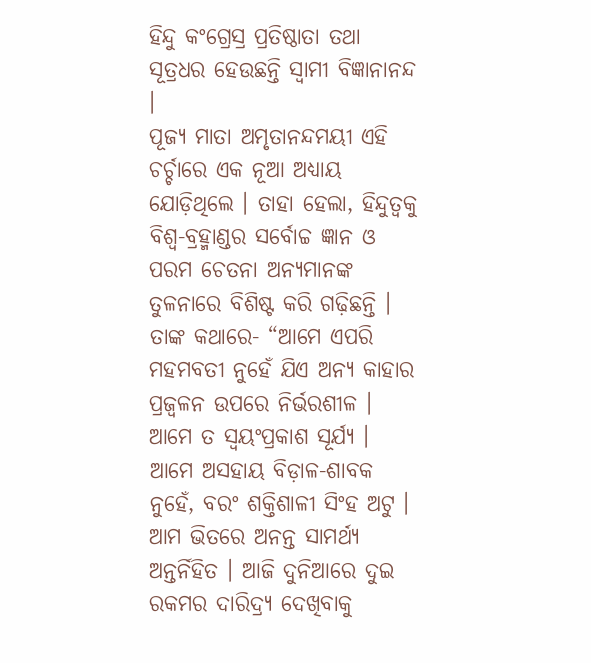ହିନ୍ଦୁ କଂଗ୍ରେସ୍ର ପ୍ରତିଷ୍ଠାତା ତଥା ସୂତ୍ରଧର ହେଉଛନ୍ତି ସ୍ୱାମୀ ବିଜ୍ଞାନାନନ୍ଦ ।
ପୂଜ୍ୟ ମାତା ଅମୃତାନନ୍ଦମୟୀ ଏହି ଚର୍ଚ୍ଚାରେ ଏକ ନୂଆ ଅଧ୍ୟାୟ ଯୋଡ଼ିଥିଲେ । ତାହା ହେଲା, ହିନ୍ଦୁତ୍ୱକୁ ବିଶ୍ୱ-ବ୍ରହ୍ମାଣ୍ଡର ସର୍ବୋଚ୍ଚ ଜ୍ଞାନ ଓ ପରମ ଚେତନା ଅନ୍ୟମାନଙ୍କ ତୁଳନାରେ ବିଶିଷ୍ଟ କରି ଗଢ଼ିଛନ୍ତି । ତାଙ୍କ କଥାରେ- “ଆମେ ଏପରି ମହମବତୀ ନୁହେଁ ଯିଏ ଅନ୍ୟ କାହାର ପ୍ରଜ୍ୱଳନ ଉପରେ ନିର୍ଭରଶୀଳ । ଆମେ ତ ସ୍ୱୟଂପ୍ରକାଶ ସୂର୍ଯ୍ୟ । ଆମେ ଅସହାୟ ବିଡ଼ାଳ-ଶାବକ ନୁହେଁ, ବରଂ ଶକ୍ତିଶାଳୀ ସିଂହ ଅଟୁ । ଆମ ଭିତରେ ଅନନ୍ତ ସାମର୍ଥ୍ୟ ଅନ୍ତର୍ନିହିତ । ଆଜି ଦୁନିଆରେ ଦୁଇ ରକମର ଦାରିଦ୍ର୍ୟ ଦେଖିବାକୁ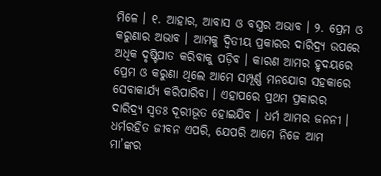ମିଳେ । ୧. ଆହାର, ଆବାସ ଓ ବସ୍ତ୍ରର ଅଭାବ । ୨. ପ୍ରେମ ଓ କରୁଣାର ଅଭାବ । ଆମକୁ ଦ୍ୱିତୀୟ ପ୍ରକାରର ଦାରିଦ୍ର୍ୟ ଉପରେ ଅଧିକ ଦୃଷ୍ଟିପାତ କରିବାକୁ ପଡ଼ିବ । କାରଣ ଆମର ହୃଦୟରେ ପ୍ରେମ ଓ କରୁଣା ଥିଲେ ଆମେ ସମ୍ପୂର୍ଣ୍ଣ ମନଯୋଗ ସହକାରେ ସେବାକାର୍ଯ୍ୟ କରିପାରିବା । ଏହାପରେ ପ୍ରଥମ ପ୍ରକାରର ଦାରିଦ୍ର୍ୟ ସ୍ୱତଃ ଦୂରୀଭୂତ ହୋଇଯିବ । ଧର୍ମ ଆମର ଜନନୀ । ଧର୍ମରହିତ ଜୀବନ ଏପରି, ଯେପରି ଆମେ ନିଜେ ଆମ ମା’ଙ୍କର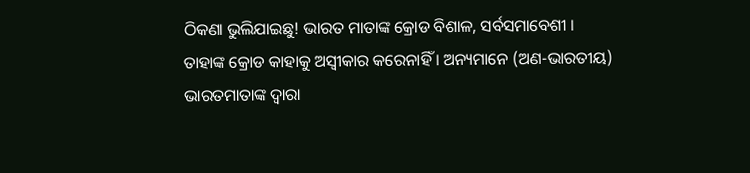ଠିକଣା ଭୁଲିଯାଇଛୁ! ଭାରତ ମାତାଙ୍କ କ୍ରୋଡ ବିଶାଳ, ସର୍ବସମାବେଶୀ । ତାହାଙ୍କ କ୍ରୋଡ କାହାକୁ ଅସ୍ୱୀକାର କରେନାହିଁ । ଅନ୍ୟମାନେ (ଅଣ-ଭାରତୀୟ) ଭାରତମାତାଙ୍କ ଦ୍ୱାରା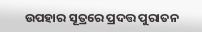ଉପହାର ସୂତ୍ରରେ ପ୍ରଦତ୍ତ ପୁରାତନ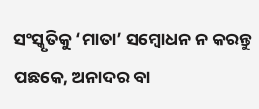ସଂସ୍କୃତିକୁ ‘ମାତା’ ସମ୍ବୋଧନ ନ କରନ୍ତୁ ପଛକେ, ଅନାଦର ବା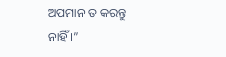ଅପମାନ ତ କରନ୍ତୁ ନାହିଁ ।”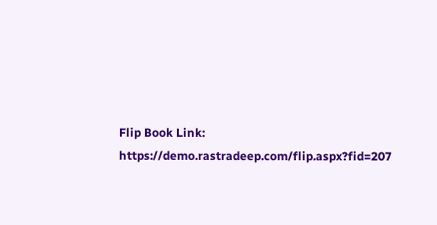Flip Book Link:
https://demo.rastradeep.com/flip.aspx?fid=207